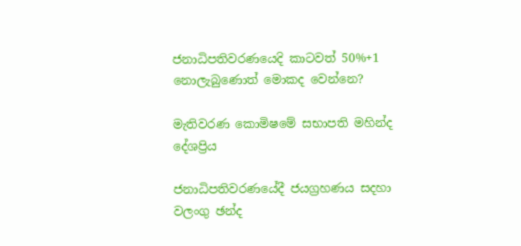ජනාධිපතිවරණයෙදි කාටවත් 50%+1 නොලැබුණොත් මොකද වෙන්නෙ?

මැතිවරණ කොමිෂමේ සභාපති මහින්ද දේශප්‍රිය

ජනාධිපතිවරණයේදී ජයග්‍රහණය සදහා වලංගු ඡන්ද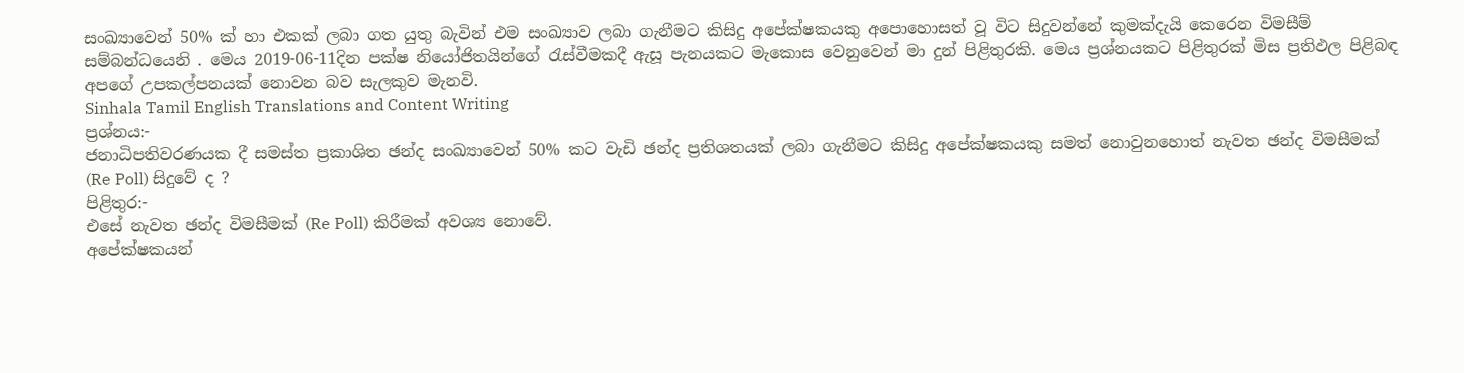සංඛ්‍යාවෙන් 50% ක් හා එකක් ලබා ගත යුතු බැවින් එම සංඛ්‍යාව ලබා ගැනීමට කිසිදු අපේක්ෂකයකු අපොහොසත් වූ විට සිදුවන්නේ කුමක්දැයි කෙරෙන විමසීම් සම්බන්ධයෙනි . මෙය 2019-06-11දින පක්ෂ නියෝජිතයින්ගේ රැස්වීමකදී ඇසූ පැනයකට මැකොස වෙනුවෙන් මා දුන් පිළිතුරකි. මෙය ප්‍රශ්නයකට පිළිතුරක් මිස ප්‍රතිඵල පිළිබඳ අපගේ උපකල්පනයක් නොවන බව සැලකුව මැනවි.
Sinhala Tamil English Translations and Content Writing
ප්‍රශ්නය:-
ජනාධිපතිවරණයක දී සමස්ත ප්‍රකාශිත ඡන්ද සංඛ්‍යාවෙන් 50% කට වැඩි ඡන්ද ප්‍රතිශතයක් ලබා ගැනීමට කිසිදු අපේක්ෂකයකු සමත් නොවුනහොත් නැවත ඡන්ද විමසීමක් (Re Poll) සිදුවේ ද ?
පිළිතුර:-
එසේ නැවත ඡන්ද විමසීමක් (Re Poll) කිරීමක් අවශ්‍ය නොවේ.
අපේක්ෂකයන්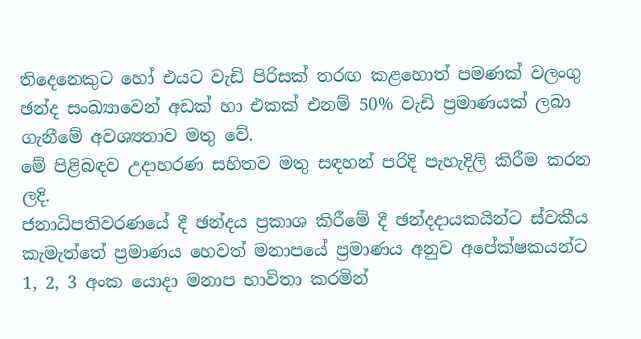තිදෙනෙකුට හෝ එයට වැඩි පිරිසක් තරඟ කළහොත් පමණක් වලංගු ඡන්ද සංඛ්‍යාවෙන් අඩක් හා එකක් එනම් 50% වැඩි ප්‍රමාණයක් ලබා ගැනීමේ අවශ්‍යතාව මතු වේ.
මේ පිළිබඳව උදාහරණ සහිතව මතු සඳහන් පරිදි පැහැදිලි කිරීම කරන ලදි.
ජනාධිපතිවරණයේ දී ඡන්දය ප්‍රකාශ කිරීමේ දී ඡන්දදායකයින්ට ස්වකීය කැමැත්තේ ප්‍රමාණය හෙවත් මනාපයේ ප්‍රමාණය අනුව අපේක්ෂකයන්ට 1, 2, 3 අංක යොදා මනාප භාවිතා කරමින්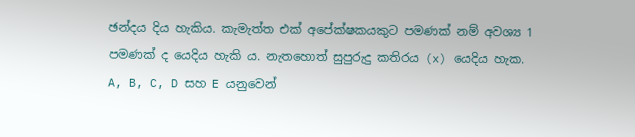ඡන්දය දිය හැකිය. කැමැත්ත එක් අපේක්ෂකයකුට පමණක් නම් අවශ්‍ය 1 පමණක් ද යෙදිය හැකි ය. නැතහොත් සුපුරුදු කතිරය (x) යෙදිය හැක.
A, B, C, D සහ E යනුවෙන්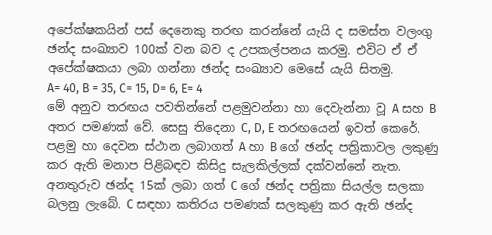අපේක්ෂකයින් පස් දෙනෙකු තරඟ කරන්නේ යැයි ද සමස්ත වලංගු ඡන්ද සංඛ්‍යාව 100ක් වන බව ද උපකල්පනය කරමු. එවිට ඒ ඒ අපේක්ෂකයා ලබා ගන්නා ඡන්ද සංඛ්‍යාව මෙසේ යැයි සිතමු.
A= 40, B = 35, C= 15, D= 6, E= 4
මේ අනුව තරඟය පවතින්නේ පළමුවන්නා හා දෙවැන්නා වූ A සහ B අතර පමණක් වේ. සෙසු තිදෙනා C, D, E තරඟයෙන් ඉවත් කෙරේ.
පළමු හා දෙවන ස්ථාන ලබාගත් A හා B ගේ ඡන්ද පත්‍රිකාවල ලකුණු කර ඇති මනාප පිළිබඳව කිසිදු සැලකිල්ලක් දක්වන්නේ නැත.
අනතුරුව ඡන්ද 15ක් ලබා ගත් C ගේ ඡන්ද පත්‍රිකා සියල්ල සලකා බලනු ලැබේ. C සඳහා කතිරය පමණක් සලකුණු කර ඇති ඡන්ද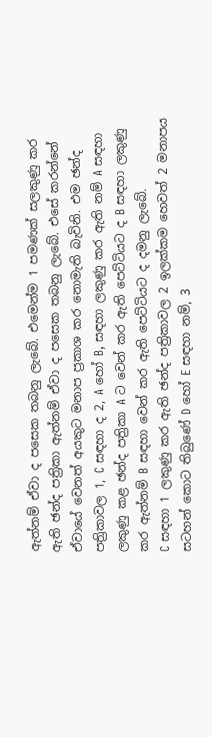ඇත්නම් ඒවා ද පසෙක තබනු ලැබේ. එමෙන්ම 1 පමණක් සලකුණු කර ඇති ඡන්ද පත්‍රිකා ඇත්නම් ඒවා ද පසෙක තබනු ලැබේ. එසේ කරන්නේ ඒවායේ වෙනත් අයකුට මනාප ප්‍රකාශ කර නොමැති බැවිනි. එම ඡන්ද පත්‍රිකාවල 1, C සඳහා ද 2, A හෝ B, සඳහා ලකුණු කර ඇති නම් A සඳහා ලකුණු කළ ඡන්ද පත්‍රිකා A ට වෙන් කර ඇති පෙට්ටියට ද B සඳහා ලකුණු කර ඇත්නම් B සඳහා වෙන් කර ඇති පෙට්ටියට ද දමනු ලැබේ.
C සඳහා 1 ලකුණු කර ඇති ඡන්ද පත්‍රිකාවල 2 ඉලක්කම හෙවත් 2 මනාපය සටහන් කොට තිබුණේ D හෝ E සඳහා නම්, 3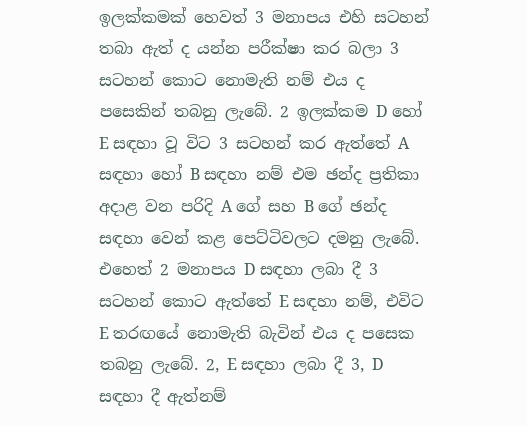ඉලක්කමක් හෙවත් 3 මනාපය එහි සටහන් තබා ඇත් ද යන්න පරීක්ෂා කර බලා 3 සටහන් කොට නොමැති නම් එය ද පසෙකින් තබනු ලැබේ. 2 ඉලක්කම D හෝ E සඳහා වූ විට 3 සටහන් කර ඇත්තේ A සඳහා හෝ B සඳහා නම් එම ඡන්ද ප්‍රතිකා අදාළ වන පරිදි A ගේ සහ B ගේ ඡන්ද සඳහා වෙන් කළ පෙට්ටිවලට දමනු ලැබේ. එහෙත් 2 මනාපය D සඳහා ලබා දී 3 සටහන් කොට ඇත්තේ E සඳහා නම්, එවිට E තරඟයේ නොමැති බැවින් එය ද පසෙක තබනු ලැබේ. 2, E සඳහා ලබා දී 3, D සඳහා දී ඇත්නම්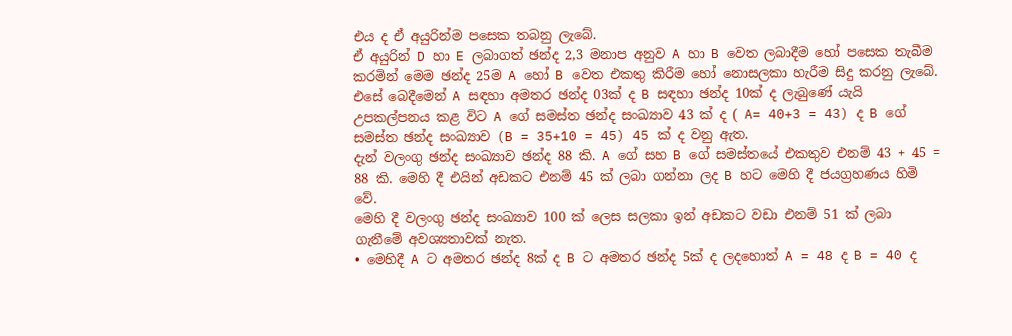එය ද ඒ අයුරින්ම පසෙක තබනු ලැබේ.
ඒ අයුරින් D හා E ලබාගත් ඡන්ද 2,3 මනාප අනුව A හා B වෙත ලබාදීම හෝ පසෙක තැබීම කරමින් මෙම ඡන්ද 25ම A හෝ B වෙත එකතු කිරීම හෝ නොසලකා හැරීම සිදු කරනු ලැබේ.
එසේ බෙදීමෙන් A සඳහා අමතර ඡන්ද 03ක් ද B සඳහා ඡන්ද 10ක් ද ලැබුණේ යැයි උපකල්පනය කළ විට A ගේ සමස්ත ඡන්ද සංඛ්‍යාව 43 ක් ද ( A= 40+3 = 43) ද B ගේ සමස්ත ඡන්ද සංඛ්‍යාව (B = 35+10 = 45) 45 ක් ද වනු ඇත.
දැන් වලංගු ඡන්ද සංඛ්‍යාව ඡන්ද 88 කි. A ගේ සහ B ගේ සමස්තයේ එකතුව එනම් 43 + 45 = 88 කි. මෙහි දී එයින් අඩකට එනම් 45 ක් ලබා ගන්නා ලද B හට මෙහි දී ජයග්‍රහණය හිමි වේ.
මෙහි දී වලංගු ඡන්ද සංඛ්‍යාව 100 ක් ලෙස සලකා ඉන් අඩකට වඩා එනම් 51 ක් ලබා ගැනීමේ අවශ්‍යතාවක් නැත.
• මෙහිදී A ට අමතර ඡන්ද 8ක් ද B ට අමතර ඡන්ද 5ක් ද ලදහොත් A = 48 ද B = 40 ද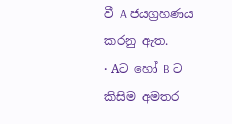වී A ජයග්‍රහණය කරනු ඇත.
• Aට හෝ B ට කිසිම අමතර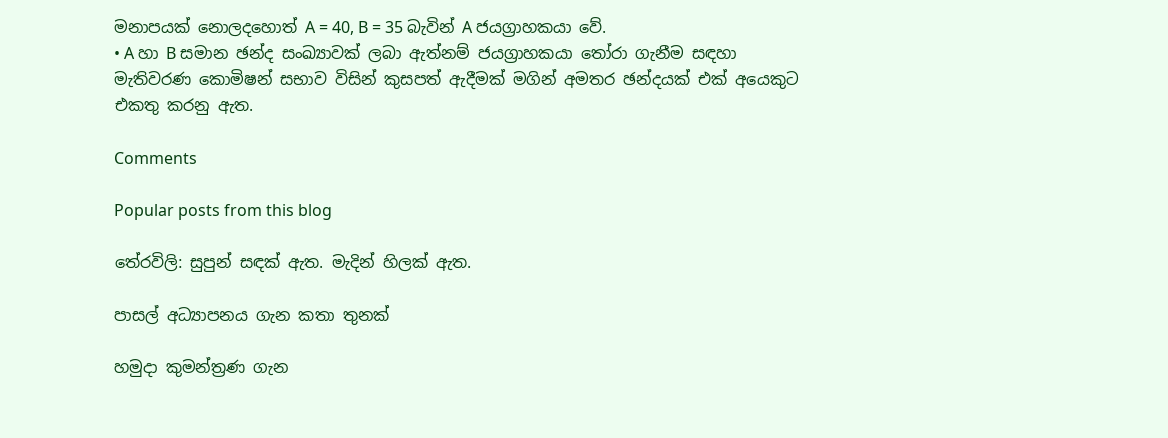මනාපයක් නොලදහොත් A = 40, B = 35 බැවින් A ජයග්‍රාහකයා වේ.
• A හා B සමාන ඡන්ද සංඛ්‍යාවක් ලබා ඇත්නම් ජයග්‍රාහකයා තෝරා ගැනීම සඳහා මැතිවරණ කොමිෂන් සභාව විසින් කුසපත් ඇදීමක් මගින් අමතර ඡන්දයක් එක් අයෙකුට එකතු කරනු ඇත.

Comments

Popular posts from this blog

තේරවිලි: සුපුන් සඳක් ඇත. මැදින් හිලක් ඇත.

පාසල් අධ්‍යාපනය ගැන කතා තුනක්

හමුදා කුමන්ත්‍රණ ගැන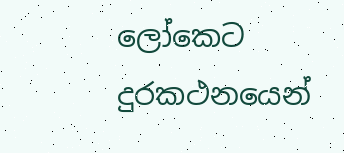ලෝකෙට දුරකථනයෙන්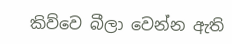කිව්වෙ බීලා වෙන්න ඇති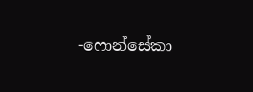-ෆොන්සේකා